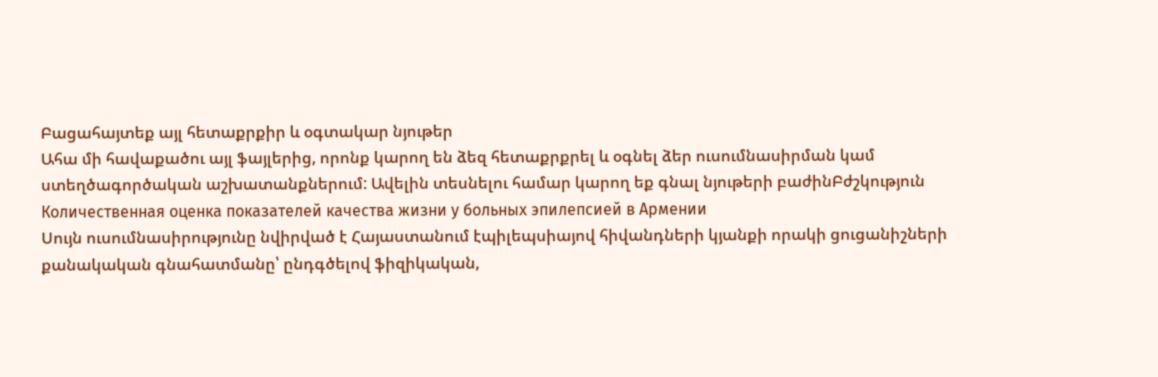Բացահայտեք այլ հետաքրքիր և օգտակար նյութեր
Ահա մի հավաքածու այլ ֆայլերից, որոնք կարող են ձեզ հետաքրքրել և օգնել ձեր ուսումնասիրման կամ ստեղծագործական աշխատանքներում: Ավելին տեսնելու համար կարող եք գնալ նյութերի բաժինԲժշկություն
Количественная оценка показателей качества жизни у больных эпилепсией в Армении
Սույն ուսումնասիրությունը նվիրված է Հայաստանում էպիլեպսիայով հիվանդների կյանքի որակի ցուցանիշների քանակական գնահատմանը՝ ընդգծելով ֆիզիկական,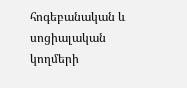հոգեբանական և սոցիալական կողմերի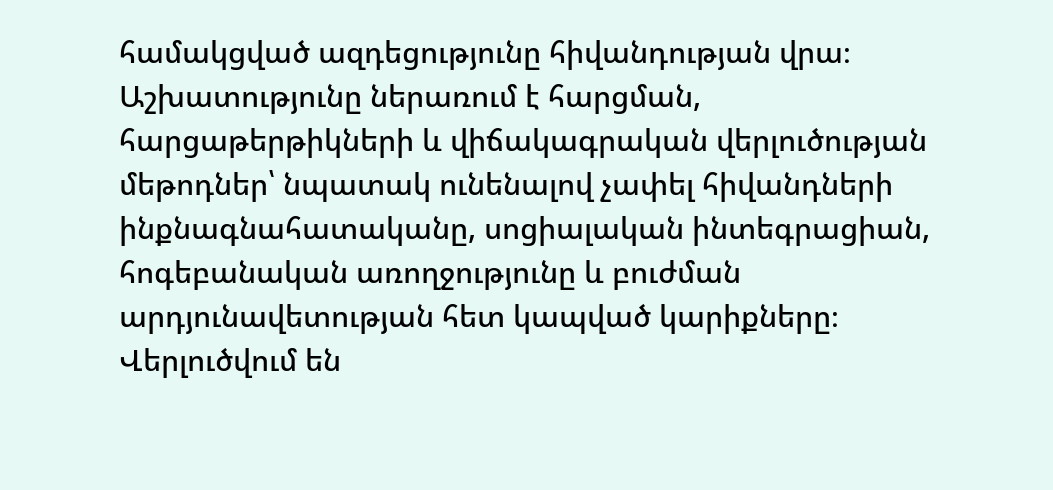համակցված ազդեցությունը հիվանդության վրա։ Աշխատությունը ներառում է հարցման, հարցաթերթիկների և վիճակագրական վերլուծության մեթոդներ՝ նպատակ ունենալով չափել հիվանդների ինքնագնահատականը, սոցիալական ինտեգրացիան, հոգեբանական առողջությունը և բուժման արդյունավետության հետ կապված կարիքները։ Վերլուծվում են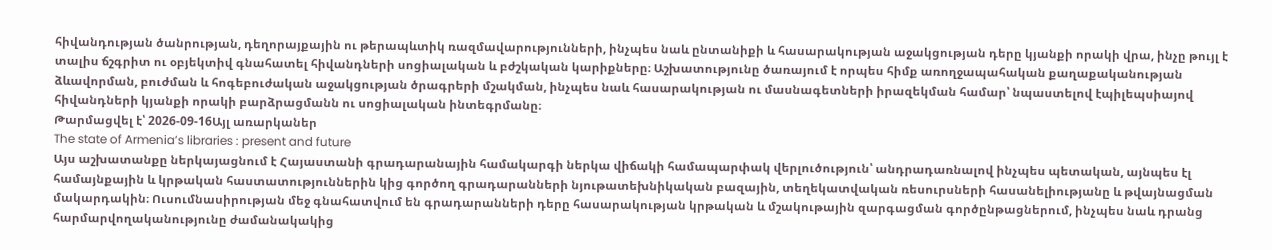հիվանդության ծանրության, դեղորայքային ու թերապևտիկ ռազմավարությունների, ինչպես նաև ընտանիքի և հասարակության աջակցության դերը կյանքի որակի վրա, ինչը թույլ է տալիս ճշգրիտ ու օբյեկտիվ գնահատել հիվանդների սոցիալական և բժշկական կարիքները։ Աշխատությունը ծառայում է որպես հիմք առողջապահական քաղաքականության ձևավորման, բուժման և հոգեբուժական աջակցության ծրագրերի մշակման, ինչպես նաև հասարակության ու մասնագետների իրազեկման համար՝ նպաստելով էպիլեպսիայով հիվանդների կյանքի որակի բարձրացմանն ու սոցիալական ինտեգրմանը։
Թարմացվել է՝ 2026-09-16Այլ առարկաներ
The state of Armenia’s libraries : present and future
Այս աշխատանքը ներկայացնում է Հայաստանի գրադարանային համակարգի ներկա վիճակի համապարփակ վերլուծություն՝ անդրադառնալով ինչպես պետական, այնպես էլ համայնքային և կրթական հաստատություններին կից գործող գրադարանների նյութատեխնիկական բազային, տեղեկատվական ռեսուրսների հասանելիությանը և թվայնացման մակարդակին։ Ուսումնասիրության մեջ գնահատվում են գրադարանների դերը հասարակության կրթական և մշակութային զարգացման գործընթացներում, ինչպես նաև դրանց հարմարվողականությունը ժամանակակից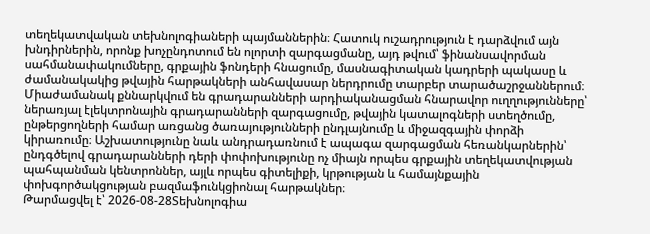տեղեկատվական տեխնոլոգիաների պայմաններին։ Հատուկ ուշադրություն է դարձվում այն խնդիրներին, որոնք խոչընդոտում են ոլորտի զարգացմանը, այդ թվում՝ ֆինանսավորման սահմանափակումները, գրքային ֆոնդերի հնացումը, մասնագիտական կադրերի պակասը և ժամանակակից թվային հարթակների անհավասար ներդրումը տարբեր տարածաշրջաններում։ Միաժամանակ քննարկվում են գրադարանների արդիականացման հնարավոր ուղղությունները՝ ներառյալ էլեկտրոնային գրադարանների զարգացումը, թվային կատալոգների ստեղծումը, ընթերցողների համար առցանց ծառայությունների ընդլայնումը և միջազգային փորձի կիրառումը։ Աշխատությունը նաև անդրադառնում է ապագա զարգացման հեռանկարներին՝ ընդգծելով գրադարանների դերի փոփոխությունը ոչ միայն որպես գրքային տեղեկատվության պահպանման կենտրոններ, այլև որպես գիտելիքի, կրթության և համայնքային փոխգործակցության բազմաֆունկցիոնալ հարթակներ։
Թարմացվել է՝ 2026-08-28Տեխնոլոգիա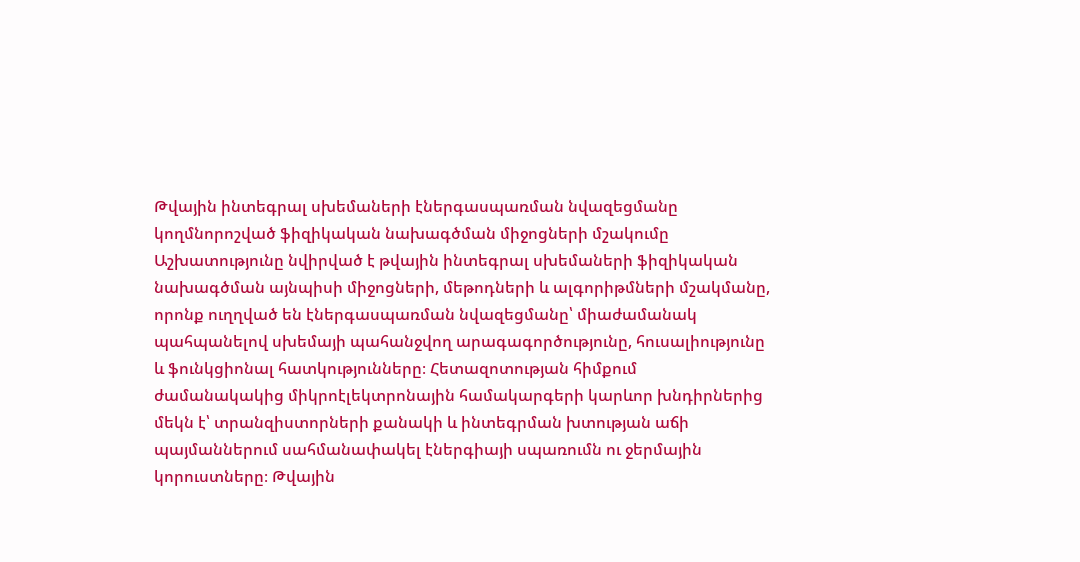Թվային ինտեգրալ սխեմաների էներգասպառման նվազեցմանը կողմնորոշված ֆիզիկական նախագծման միջոցների մշակումը
Աշխատությունը նվիրված է թվային ինտեգրալ սխեմաների ֆիզիկական նախագծման այնպիսի միջոցների, մեթոդների և ալգորիթմների մշակմանը, որոնք ուղղված են էներգասպառման նվազեցմանը՝ միաժամանակ պահպանելով սխեմայի պահանջվող արագագործությունը, հուսալիությունը և ֆունկցիոնալ հատկությունները։ Հետազոտության հիմքում ժամանակակից միկրոէլեկտրոնային համակարգերի կարևոր խնդիրներից մեկն է՝ տրանզիստորների քանակի և ինտեգրման խտության աճի պայմաններում սահմանափակել էներգիայի սպառումն ու ջերմային կորուստները։ Թվային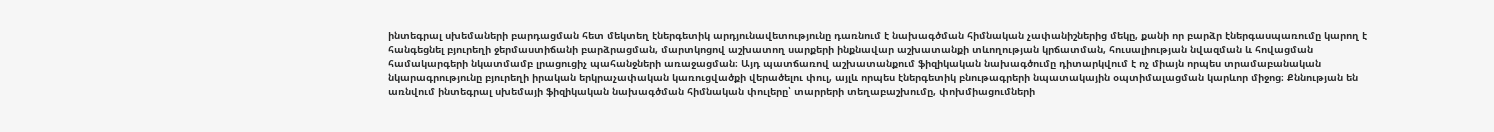ինտեգրալ սխեմաների բարդացման հետ մեկտեղ էներգետիկ արդյունավետությունը դառնում է նախագծման հիմնական չափանիշներից մեկը, քանի որ բարձր էներգասպառումը կարող է հանգեցնել բյուրեղի ջերմաստիճանի բարձրացման, մարտկոցով աշխատող սարքերի ինքնավար աշխատանքի տևողության կրճատման, հուսալիության նվազման և հովացման համակարգերի նկատմամբ լրացուցիչ պահանջների առաջացման։ Այդ պատճառով աշխատանքում ֆիզիկական նախագծումը դիտարկվում է ոչ միայն որպես տրամաբանական նկարագրությունը բյուրեղի իրական երկրաչափական կառուցվածքի վերածելու փուլ, այլև որպես էներգետիկ բնութագրերի նպատակային օպտիմալացման կարևոր միջոց։ Քննության են առնվում ինտեգրալ սխեմայի ֆիզիկական նախագծման հիմնական փուլերը՝ տարրերի տեղաբաշխումը, փոխմիացումների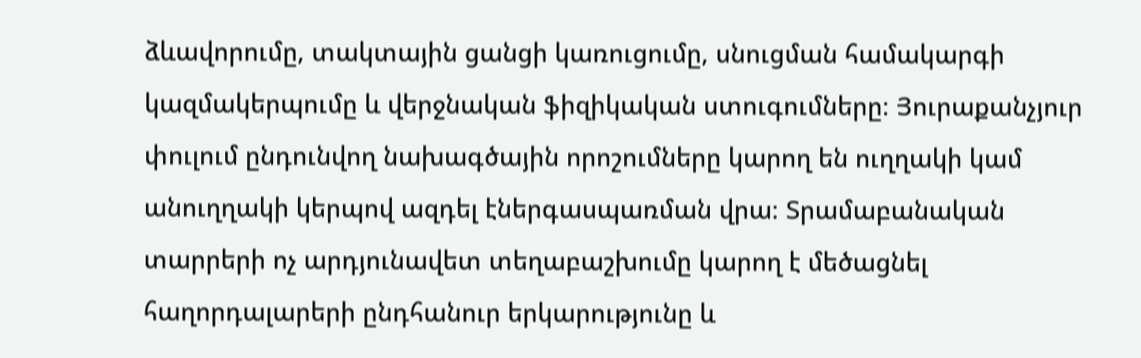ձևավորումը, տակտային ցանցի կառուցումը, սնուցման համակարգի կազմակերպումը և վերջնական ֆիզիկական ստուգումները։ Յուրաքանչյուր փուլում ընդունվող նախագծային որոշումները կարող են ուղղակի կամ անուղղակի կերպով ազդել էներգասպառման վրա։ Տրամաբանական տարրերի ոչ արդյունավետ տեղաբաշխումը կարող է մեծացնել հաղորդալարերի ընդհանուր երկարությունը և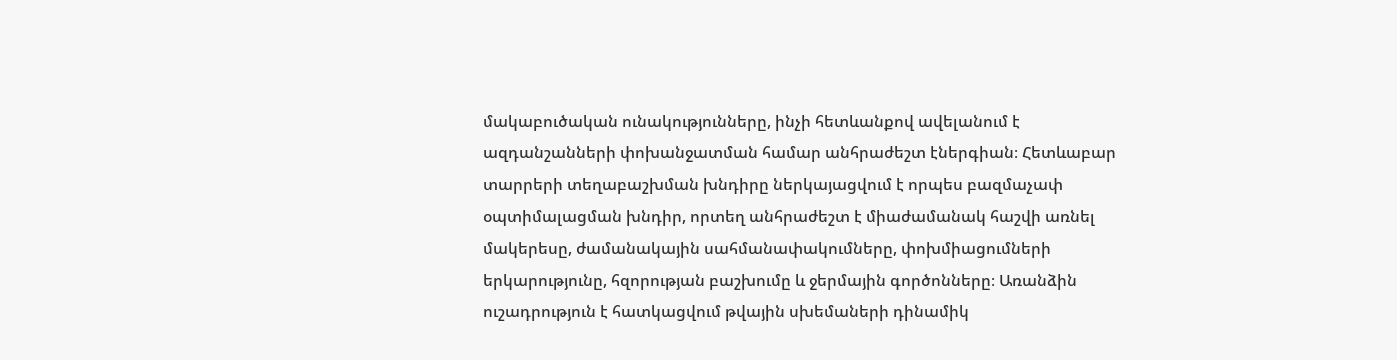մակաբուծական ունակությունները, ինչի հետևանքով ավելանում է ազդանշանների փոխանջատման համար անհրաժեշտ էներգիան։ Հետևաբար տարրերի տեղաբաշխման խնդիրը ներկայացվում է որպես բազմաչափ օպտիմալացման խնդիր, որտեղ անհրաժեշտ է միաժամանակ հաշվի առնել մակերեսը, ժամանակային սահմանափակումները, փոխմիացումների երկարությունը, հզորության բաշխումը և ջերմային գործոնները։ Առանձին ուշադրություն է հատկացվում թվային սխեմաների դինամիկ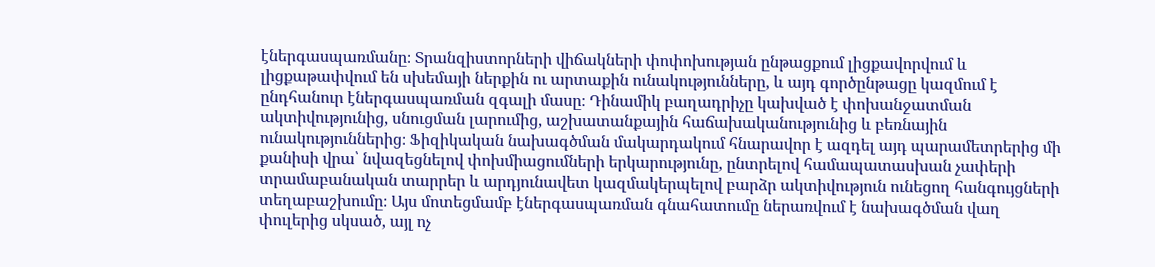էներգասպառմանը։ Տրանզիստորների վիճակների փոփոխության ընթացքում լիցքավորվում և լիցքաթափվում են սխեմայի ներքին ու արտաքին ունակությունները, և այդ գործընթացը կազմում է ընդհանուր էներգասպառման զգալի մասը։ Դինամիկ բաղադրիչը կախված է փոխանջատման ակտիվությունից, սնուցման լարումից, աշխատանքային հաճախականությունից և բեռնային ունակություններից։ Ֆիզիկական նախագծման մակարդակում հնարավոր է ազդել այդ պարամետրերից մի քանիսի վրա՝ նվազեցնելով փոխմիացումների երկարությունը, ընտրելով համապատասխան չափերի տրամաբանական տարրեր և արդյունավետ կազմակերպելով բարձր ակտիվություն ունեցող հանգույցների տեղաբաշխումը։ Այս մոտեցմամբ էներգասպառման գնահատումը ներառվում է նախագծման վաղ փուլերից սկսած, այլ ոչ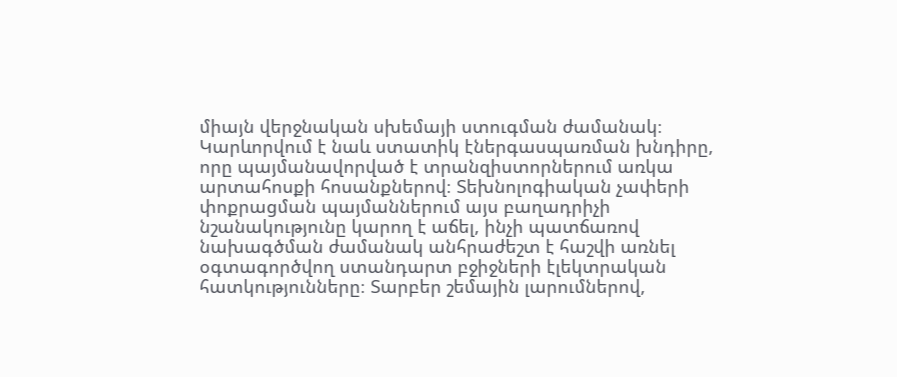միայն վերջնական սխեմայի ստուգման ժամանակ։ Կարևորվում է նաև ստատիկ էներգասպառման խնդիրը, որը պայմանավորված է տրանզիստորներում առկա արտահոսքի հոսանքներով։ Տեխնոլոգիական չափերի փոքրացման պայմաններում այս բաղադրիչի նշանակությունը կարող է աճել, ինչի պատճառով նախագծման ժամանակ անհրաժեշտ է հաշվի առնել օգտագործվող ստանդարտ բջիջների էլեկտրական հատկությունները։ Տարբեր շեմային լարումներով,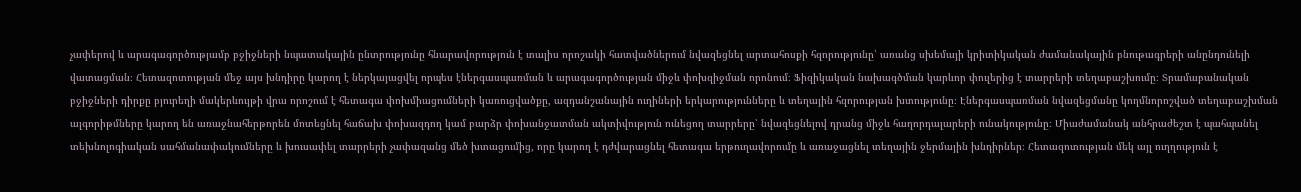չափերով և արագագործությամբ բջիջների նպատակային ընտրությունը հնարավորություն է տալիս որոշակի հատվածներում նվազեցնել արտահոսքի հզորությունը՝ առանց սխեմայի կրիտիկական ժամանակային բնութագրերի անընդունելի վատացման։ Հետազոտության մեջ այս խնդիրը կարող է ներկայացվել որպես էներգասպառման և արագագործության միջև փոխզիջման որոնում։ Ֆիզիկական նախագծման կարևոր փուլերից է տարրերի տեղաբաշխումը։ Տրամաբանական բջիջների դիրքը բյուրեղի մակերևույթի վրա որոշում է հետագա փոխմիացումների կառուցվածքը, ազդանշանային ուղիների երկարությունները և տեղային հզորության խտությունը։ Էներգասպառման նվազեցմանը կողմնորոշված տեղաբաշխման ալգորիթմները կարող են առաջնահերթորեն մոտեցնել հաճախ փոխազդող կամ բարձր փոխանջատման ակտիվություն ունեցող տարրերը՝ նվազեցնելով դրանց միջև հաղորդալարերի ունակությունը։ Միաժամանակ անհրաժեշտ է պահպանել տեխնոլոգիական սահմանափակումները և խուսափել տարրերի չափազանց մեծ խտացումից, որը կարող է դժվարացնել հետագա երթուղավորումը և առաջացնել տեղային ջերմային խնդիրներ։ Հետազոտության մեկ այլ ուղղություն է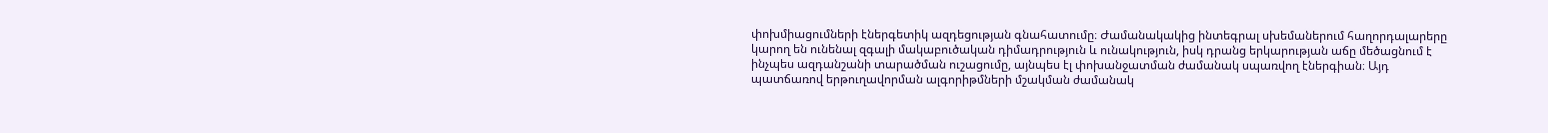փոխմիացումների էներգետիկ ազդեցության գնահատումը։ Ժամանակակից ինտեգրալ սխեմաներում հաղորդալարերը կարող են ունենալ զգալի մակաբուծական դիմադրություն և ունակություն, իսկ դրանց երկարության աճը մեծացնում է ինչպես ազդանշանի տարածման ուշացումը, այնպես էլ փոխանջատման ժամանակ սպառվող էներգիան։ Այդ պատճառով երթուղավորման ալգորիթմների մշակման ժամանակ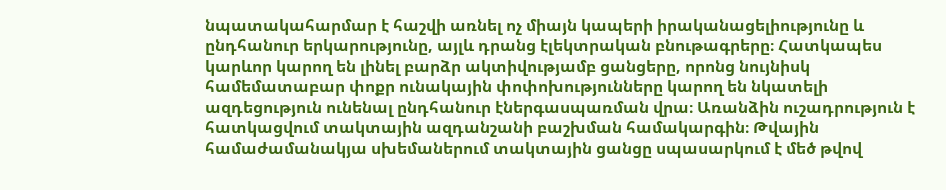նպատակահարմար է հաշվի առնել ոչ միայն կապերի իրականացելիությունը և ընդհանուր երկարությունը, այլև դրանց էլեկտրական բնութագրերը։ Հատկապես կարևոր կարող են լինել բարձր ակտիվությամբ ցանցերը, որոնց նույնիսկ համեմատաբար փոքր ունակային փոփոխությունները կարող են նկատելի ազդեցություն ունենալ ընդհանուր էներգասպառման վրա։ Առանձին ուշադրություն է հատկացվում տակտային ազդանշանի բաշխման համակարգին։ Թվային համաժամանակյա սխեմաներում տակտային ցանցը սպասարկում է մեծ թվով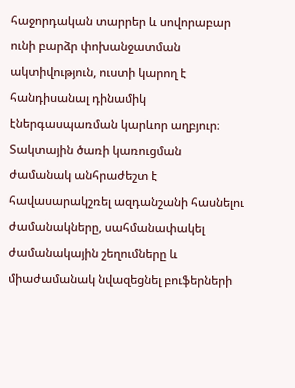հաջորդական տարրեր և սովորաբար ունի բարձր փոխանջատման ակտիվություն, ուստի կարող է հանդիսանալ դինամիկ էներգասպառման կարևոր աղբյուր։ Տակտային ծառի կառուցման ժամանակ անհրաժեշտ է հավասարակշռել ազդանշանի հասնելու ժամանակները, սահմանափակել ժամանակային շեղումները և միաժամանակ նվազեցնել բուֆերների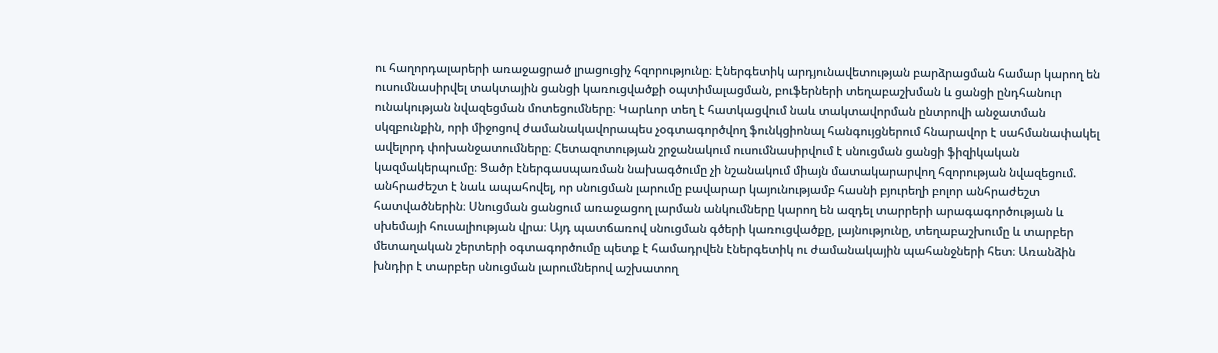ու հաղորդալարերի առաջացրած լրացուցիչ հզորությունը։ Էներգետիկ արդյունավետության բարձրացման համար կարող են ուսումնասիրվել տակտային ցանցի կառուցվածքի օպտիմալացման, բուֆերների տեղաբաշխման և ցանցի ընդհանուր ունակության նվազեցման մոտեցումները։ Կարևոր տեղ է հատկացվում նաև տակտավորման ընտրովի անջատման սկզբունքին, որի միջոցով ժամանակավորապես չօգտագործվող ֆունկցիոնալ հանգույցներում հնարավոր է սահմանափակել ավելորդ փոխանջատումները։ Հետազոտության շրջանակում ուսումնասիրվում է սնուցման ցանցի ֆիզիկական կազմակերպումը։ Ցածր էներգասպառման նախագծումը չի նշանակում միայն մատակարարվող հզորության նվազեցում. անհրաժեշտ է նաև ապահովել, որ սնուցման լարումը բավարար կայունությամբ հասնի բյուրեղի բոլոր անհրաժեշտ հատվածներին։ Սնուցման ցանցում առաջացող լարման անկումները կարող են ազդել տարրերի արագագործության և սխեմայի հուսալիության վրա։ Այդ պատճառով սնուցման գծերի կառուցվածքը, լայնությունը, տեղաբաշխումը և տարբեր մետաղական շերտերի օգտագործումը պետք է համադրվեն էներգետիկ ու ժամանակային պահանջների հետ։ Առանձին խնդիր է տարբեր սնուցման լարումներով աշխատող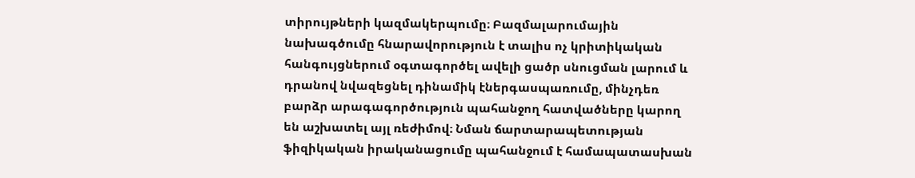տիրույթների կազմակերպումը։ Բազմալարումային նախագծումը հնարավորություն է տալիս ոչ կրիտիկական հանգույցներում օգտագործել ավելի ցածր սնուցման լարում և դրանով նվազեցնել դինամիկ էներգասպառումը, մինչդեռ բարձր արագագործություն պահանջող հատվածները կարող են աշխատել այլ ռեժիմով։ Նման ճարտարապետության ֆիզիկական իրականացումը պահանջում է համապատասխան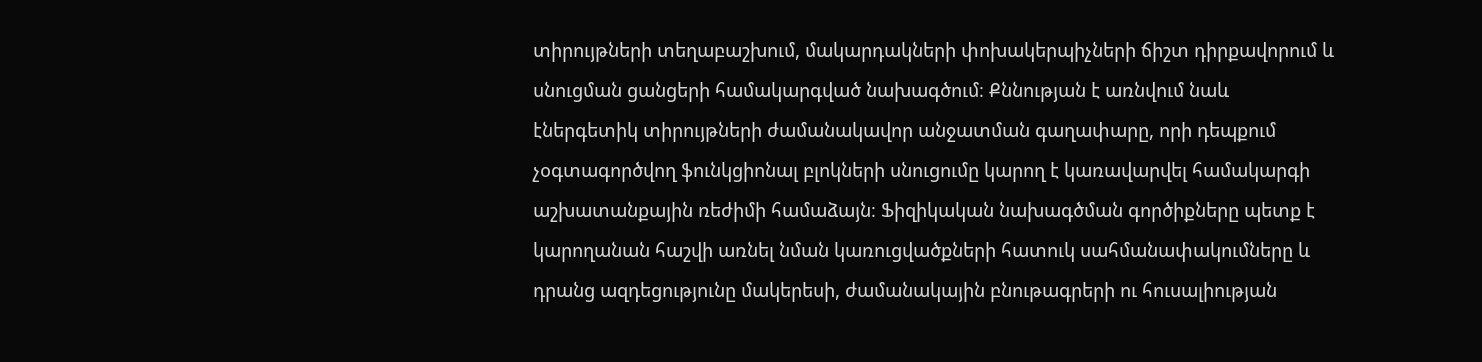տիրույթների տեղաբաշխում, մակարդակների փոխակերպիչների ճիշտ դիրքավորում և սնուցման ցանցերի համակարգված նախագծում։ Քննության է առնվում նաև էներգետիկ տիրույթների ժամանակավոր անջատման գաղափարը, որի դեպքում չօգտագործվող ֆունկցիոնալ բլոկների սնուցումը կարող է կառավարվել համակարգի աշխատանքային ռեժիմի համաձայն։ Ֆիզիկական նախագծման գործիքները պետք է կարողանան հաշվի առնել նման կառուցվածքների հատուկ սահմանափակումները և դրանց ազդեցությունը մակերեսի, ժամանակային բնութագրերի ու հուսալիության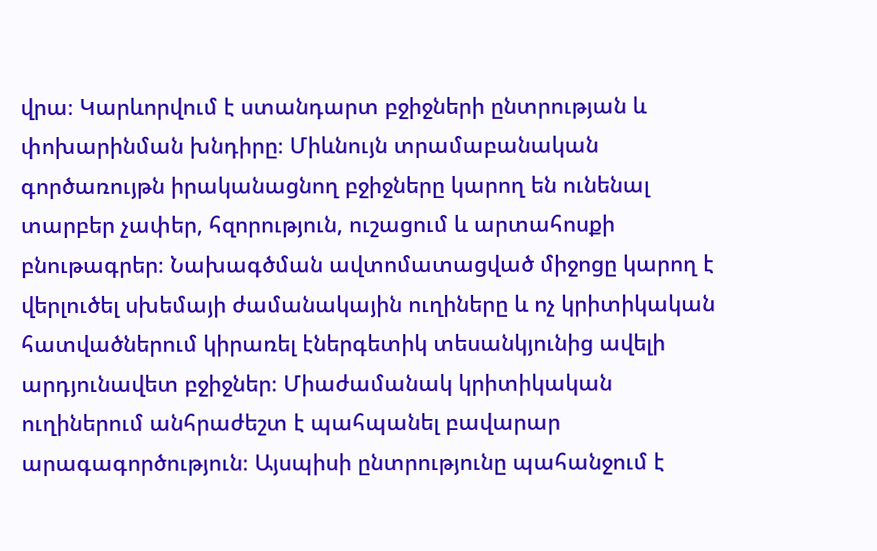վրա։ Կարևորվում է ստանդարտ բջիջների ընտրության և փոխարինման խնդիրը։ Միևնույն տրամաբանական գործառույթն իրականացնող բջիջները կարող են ունենալ տարբեր չափեր, հզորություն, ուշացում և արտահոսքի բնութագրեր։ Նախագծման ավտոմատացված միջոցը կարող է վերլուծել սխեմայի ժամանակային ուղիները և ոչ կրիտիկական հատվածներում կիրառել էներգետիկ տեսանկյունից ավելի արդյունավետ բջիջներ։ Միաժամանակ կրիտիկական ուղիներում անհրաժեշտ է պահպանել բավարար արագագործություն։ Այսպիսի ընտրությունը պահանջում է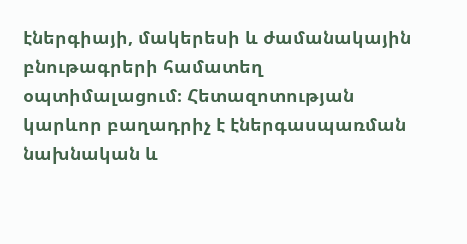էներգիայի, մակերեսի և ժամանակային բնութագրերի համատեղ օպտիմալացում։ Հետազոտության կարևոր բաղադրիչ է էներգասպառման նախնական և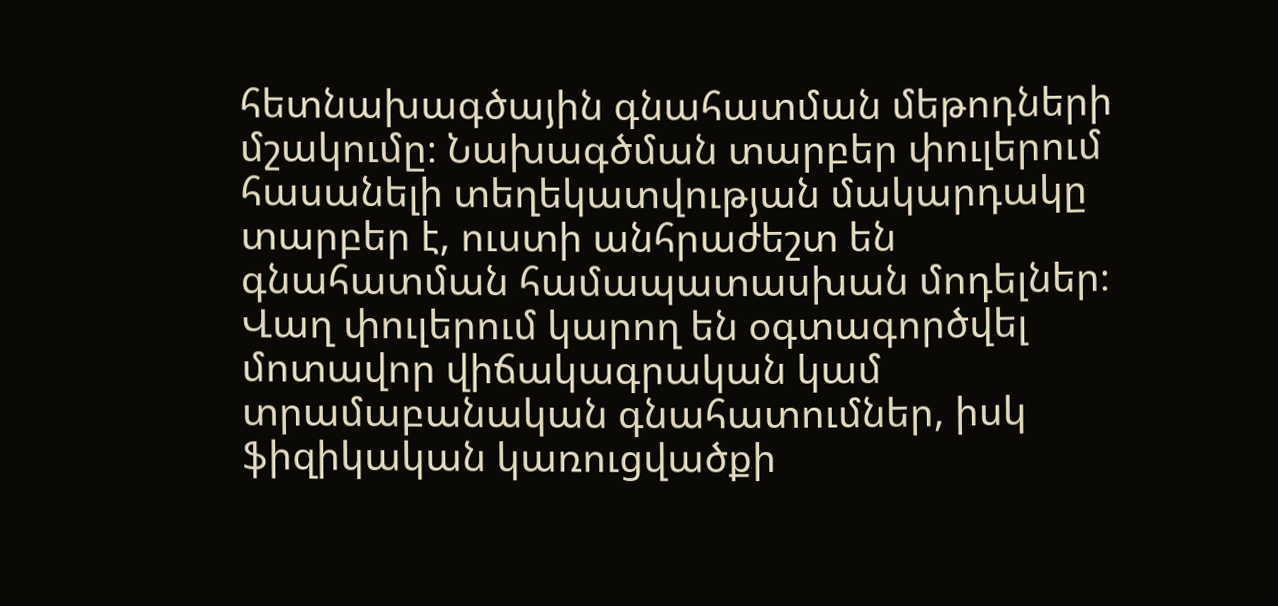հետնախագծային գնահատման մեթոդների մշակումը։ Նախագծման տարբեր փուլերում հասանելի տեղեկատվության մակարդակը տարբեր է, ուստի անհրաժեշտ են գնահատման համապատասխան մոդելներ։ Վաղ փուլերում կարող են օգտագործվել մոտավոր վիճակագրական կամ տրամաբանական գնահատումներ, իսկ ֆիզիկական կառուցվածքի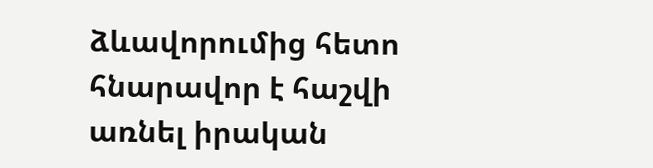ձևավորումից հետո հնարավոր է հաշվի առնել իրական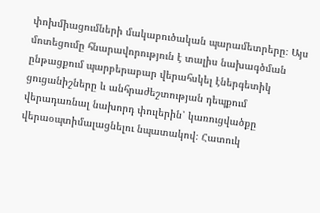փոխմիացումների մակաբուծական պարամետրերը։ Այս մոտեցումը հնարավորություն է տալիս նախագծման ընթացքում պարբերաբար վերահսկել էներգետիկ ցուցանիշները և անհրաժեշտության դեպքում վերադառնալ նախորդ փուլերին՝ կառուցվածքը վերաօպտիմալացնելու նպատակով։ Հատուկ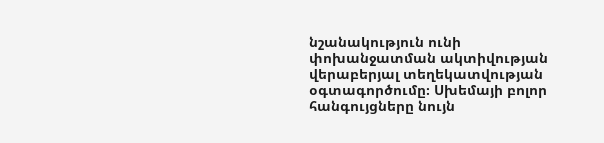նշանակություն ունի փոխանջատման ակտիվության վերաբերյալ տեղեկատվության օգտագործումը։ Սխեմայի բոլոր հանգույցները նույն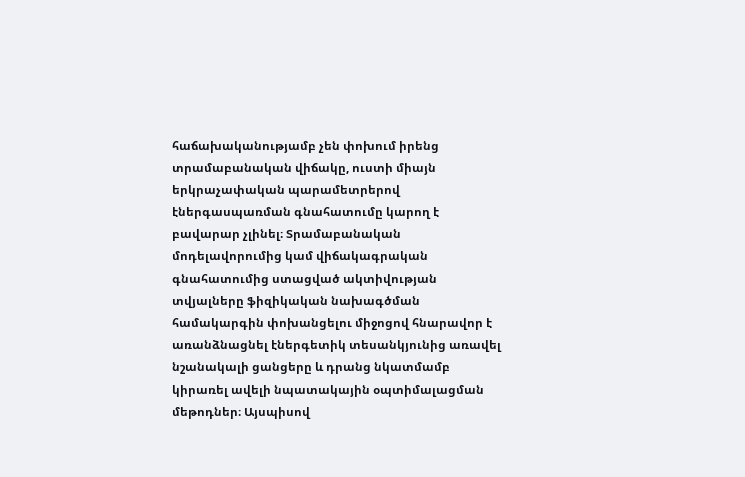հաճախականությամբ չեն փոխում իրենց տրամաբանական վիճակը, ուստի միայն երկրաչափական պարամետրերով էներգասպառման գնահատումը կարող է բավարար չլինել։ Տրամաբանական մոդելավորումից կամ վիճակագրական գնահատումից ստացված ակտիվության տվյալները ֆիզիկական նախագծման համակարգին փոխանցելու միջոցով հնարավոր է առանձնացնել էներգետիկ տեսանկյունից առավել նշանակալի ցանցերը և դրանց նկատմամբ կիրառել ավելի նպատակային օպտիմալացման մեթոդներ։ Այսպիսով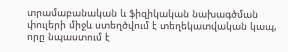տրամաբանական և ֆիզիկական նախագծման փուլերի միջև ստեղծվում է տեղեկատվական կապ, որը նպաստում է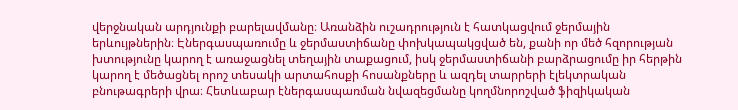վերջնական արդյունքի բարելավմանը։ Առանձին ուշադրություն է հատկացվում ջերմային երևույթներին։ Էներգասպառումը և ջերմաստիճանը փոխկապակցված են, քանի որ մեծ հզորության խտությունը կարող է առաջացնել տեղային տաքացում, իսկ ջերմաստիճանի բարձրացումը իր հերթին կարող է մեծացնել որոշ տեսակի արտահոսքի հոսանքները և ազդել տարրերի էլեկտրական բնութագրերի վրա։ Հետևաբար էներգասպառման նվազեցմանը կողմնորոշված ֆիզիկական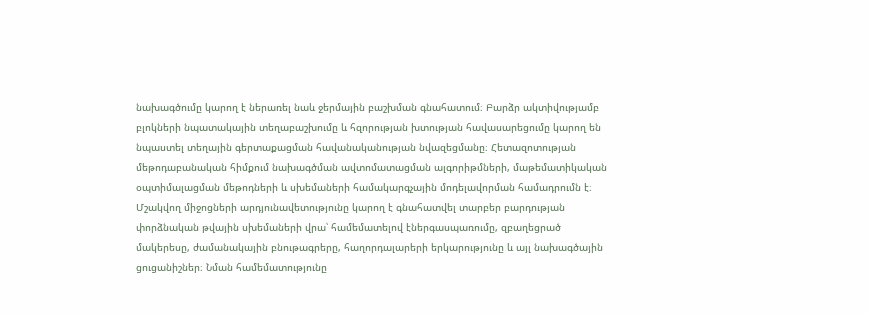նախագծումը կարող է ներառել նաև ջերմային բաշխման գնահատում։ Բարձր ակտիվությամբ բլոկների նպատակային տեղաբաշխումը և հզորության խտության հավասարեցումը կարող են նպաստել տեղային գերտաքացման հավանականության նվազեցմանը։ Հետազոտության մեթոդաբանական հիմքում նախագծման ավտոմատացման ալգորիթմների, մաթեմատիկական օպտիմալացման մեթոդների և սխեմաների համակարգչային մոդելավորման համադրումն է։ Մշակվող միջոցների արդյունավետությունը կարող է գնահատվել տարբեր բարդության փորձնական թվային սխեմաների վրա՝ համեմատելով էներգասպառումը, զբաղեցրած մակերեսը, ժամանակային բնութագրերը, հաղորդալարերի երկարությունը և այլ նախագծային ցուցանիշներ։ Նման համեմատությունը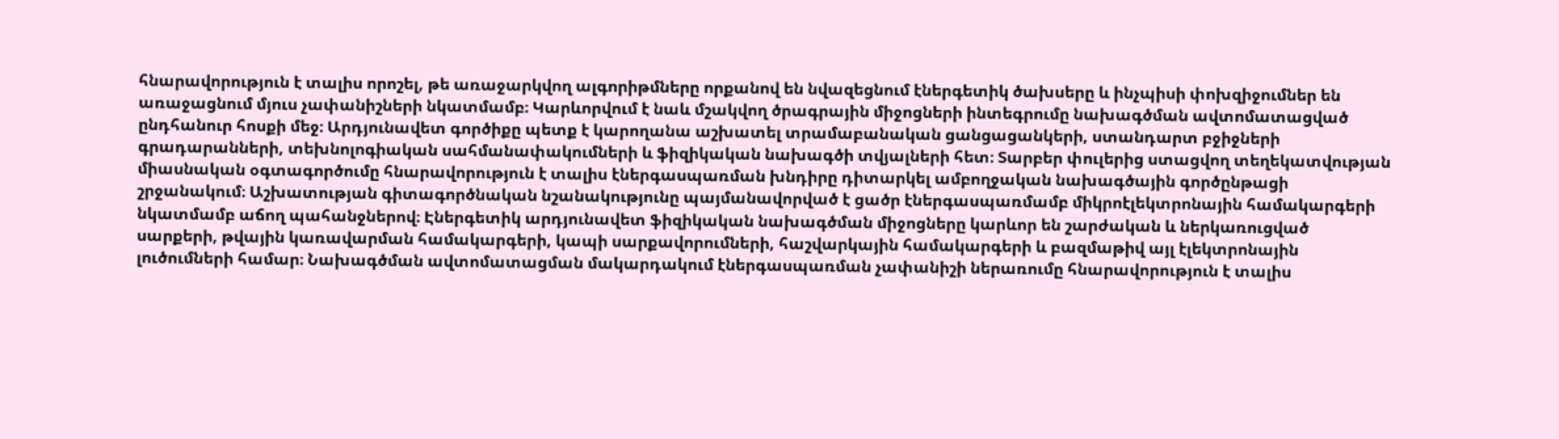հնարավորություն է տալիս որոշել, թե առաջարկվող ալգորիթմները որքանով են նվազեցնում էներգետիկ ծախսերը և ինչպիսի փոխզիջումներ են առաջացնում մյուս չափանիշների նկատմամբ։ Կարևորվում է նաև մշակվող ծրագրային միջոցների ինտեգրումը նախագծման ավտոմատացված ընդհանուր հոսքի մեջ։ Արդյունավետ գործիքը պետք է կարողանա աշխատել տրամաբանական ցանցացանկերի, ստանդարտ բջիջների գրադարանների, տեխնոլոգիական սահմանափակումների և ֆիզիկական նախագծի տվյալների հետ։ Տարբեր փուլերից ստացվող տեղեկատվության միասնական օգտագործումը հնարավորություն է տալիս էներգասպառման խնդիրը դիտարկել ամբողջական նախագծային գործընթացի շրջանակում։ Աշխատության գիտագործնական նշանակությունը պայմանավորված է ցածր էներգասպառմամբ միկրոէլեկտրոնային համակարգերի նկատմամբ աճող պահանջներով։ Էներգետիկ արդյունավետ ֆիզիկական նախագծման միջոցները կարևոր են շարժական և ներկառուցված սարքերի, թվային կառավարման համակարգերի, կապի սարքավորումների, հաշվարկային համակարգերի և բազմաթիվ այլ էլեկտրոնային լուծումների համար։ Նախագծման ավտոմատացման մակարդակում էներգասպառման չափանիշի ներառումը հնարավորություն է տալիս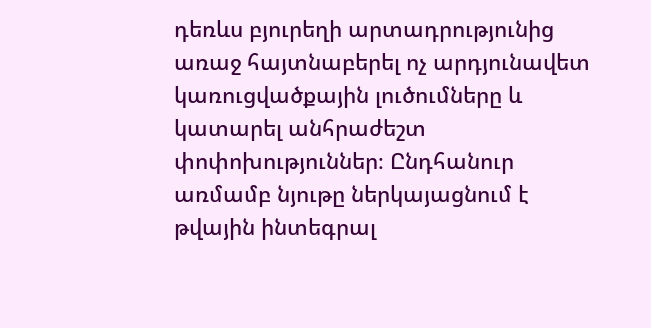դեռևս բյուրեղի արտադրությունից առաջ հայտնաբերել ոչ արդյունավետ կառուցվածքային լուծումները և կատարել անհրաժեշտ փոփոխություններ։ Ընդհանուր առմամբ նյութը ներկայացնում է թվային ինտեգրալ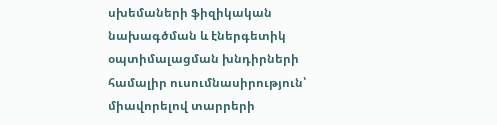սխեմաների ֆիզիկական նախագծման և էներգետիկ օպտիմալացման խնդիրների համալիր ուսումնասիրություն՝ միավորելով տարրերի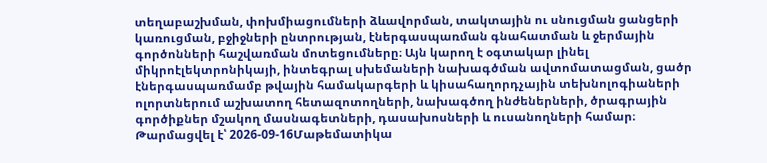տեղաբաշխման, փոխմիացումների ձևավորման, տակտային ու սնուցման ցանցերի կառուցման, բջիջների ընտրության, էներգասպառման գնահատման և ջերմային գործոնների հաշվառման մոտեցումները։ Այն կարող է օգտակար լինել միկրոէլեկտրոնիկայի, ինտեգրալ սխեմաների նախագծման ավտոմատացման, ցածր էներգասպառմամբ թվային համակարգերի և կիսահաղորդչային տեխնոլոգիաների ոլորտներում աշխատող հետազոտողների, նախագծող ինժեներների, ծրագրային գործիքներ մշակող մասնագետների, դասախոսների և ուսանողների համար։
Թարմացվել է՝ 2026-09-16Մաթեմատիկա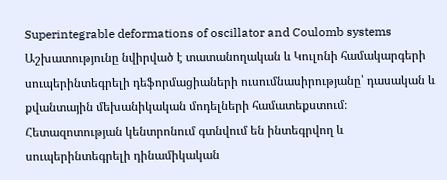Superintegrable deformations of oscillator and Coulomb systems
Աշխատությունը նվիրված է տատանողական և Կուլոնի համակարգերի սուպերինտեգրելի դեֆորմացիաների ուսումնասիրությանը՝ դասական և քվանտային մեխանիկական մոդելների համատեքստում։ Հետազոտության կենտրոնում գտնվում են ինտեգրվող և սուպերինտեգրելի դինամիկական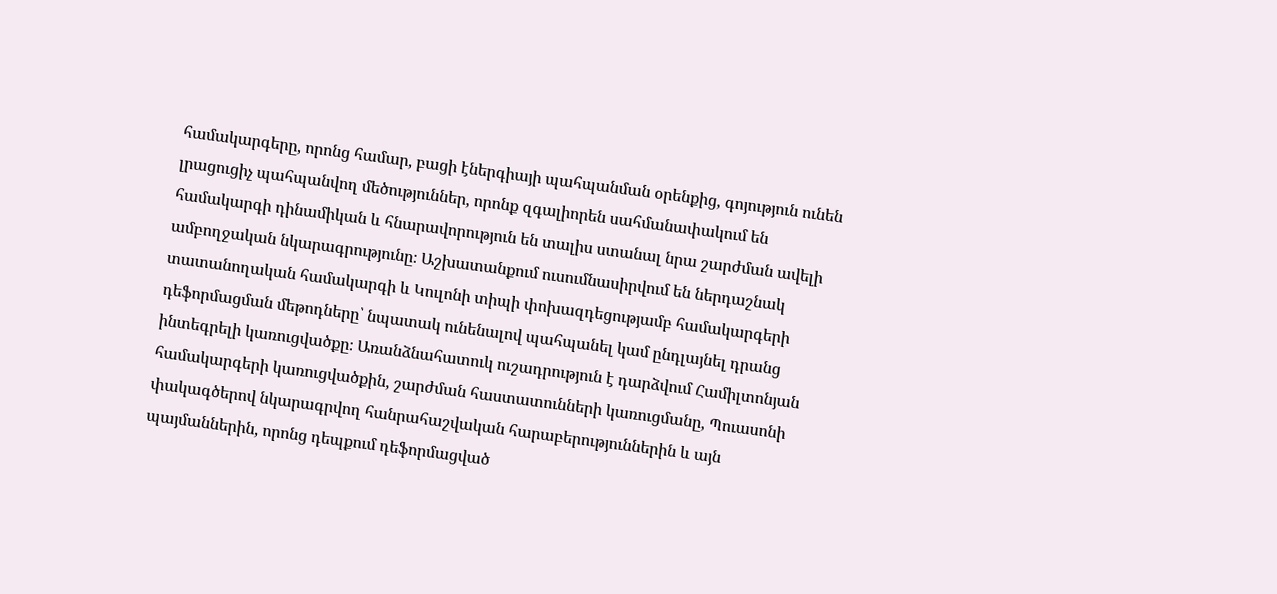համակարգերը, որոնց համար, բացի էներգիայի պահպանման օրենքից, գոյություն ունեն լրացուցիչ պահպանվող մեծություններ, որոնք զգալիորեն սահմանափակում են համակարգի դինամիկան և հնարավորություն են տալիս ստանալ նրա շարժման ավելի ամբողջական նկարագրությունը։ Աշխատանքում ուսումնասիրվում են ներդաշնակ տատանողական համակարգի և Կուլոնի տիպի փոխազդեցությամբ համակարգերի դեֆորմացման մեթոդները՝ նպատակ ունենալով պահպանել կամ ընդլայնել դրանց ինտեգրելի կառուցվածքը։ Առանձնահատուկ ուշադրություն է դարձվում Համիլտոնյան համակարգերի կառուցվածքին, շարժման հաստատունների կառուցմանը, Պուասոնի փակագծերով նկարագրվող հանրահաշվական հարաբերություններին և այն պայմաններին, որոնց դեպքում դեֆորմացված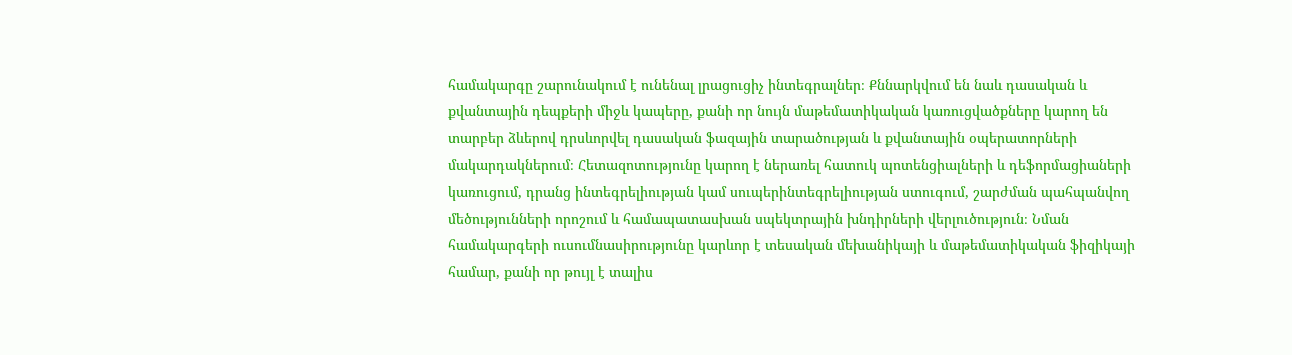համակարգը շարունակում է ունենալ լրացուցիչ ինտեգրալներ։ Քննարկվում են նաև դասական և քվանտային դեպքերի միջև կապերը, քանի որ նույն մաթեմատիկական կառուցվածքները կարող են տարբեր ձևերով դրսևորվել դասական ֆազային տարածության և քվանտային օպերատորների մակարդակներում։ Հետազոտությունը կարող է ներառել հատուկ պոտենցիալների և դեֆորմացիաների կառուցում, դրանց ինտեգրելիության կամ սուպերինտեգրելիության ստուգում, շարժման պահպանվող մեծությունների որոշում և համապատասխան սպեկտրային խնդիրների վերլուծություն։ Նման համակարգերի ուսումնասիրությունը կարևոր է տեսական մեխանիկայի և մաթեմատիկական ֆիզիկայի համար, քանի որ թույլ է տալիս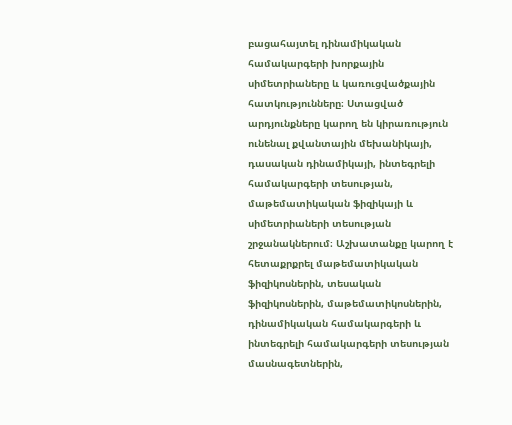բացահայտել դինամիկական համակարգերի խորքային սիմետրիաները և կառուցվածքային հատկությունները։ Ստացված արդյունքները կարող են կիրառություն ունենալ քվանտային մեխանիկայի, դասական դինամիկայի, ինտեգրելի համակարգերի տեսության, մաթեմատիկական ֆիզիկայի և սիմետրիաների տեսության շրջանակներում։ Աշխատանքը կարող է հետաքրքրել մաթեմատիկական ֆիզիկոսներին, տեսական ֆիզիկոսներին, մաթեմատիկոսներին, դինամիկական համակարգերի և ինտեգրելի համակարգերի տեսության մասնագետներին,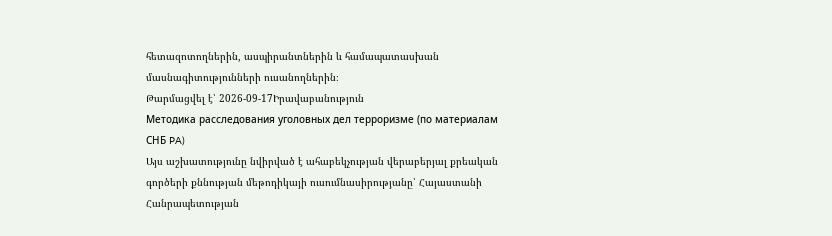հետազոտողներին, ասպիրանտներին և համապատասխան մասնագիտությունների ուսանողներին։
Թարմացվել է՝ 2026-09-17Իրավաբանություն
Методика расследования уголовных дел терроризме (по материалам СНБ PA)
Այս աշխատությունը նվիրված է ահաբեկչության վերաբերյալ քրեական գործերի քննության մեթոդիկայի ուսումնասիրությանը՝ Հայաստանի Հանրապետության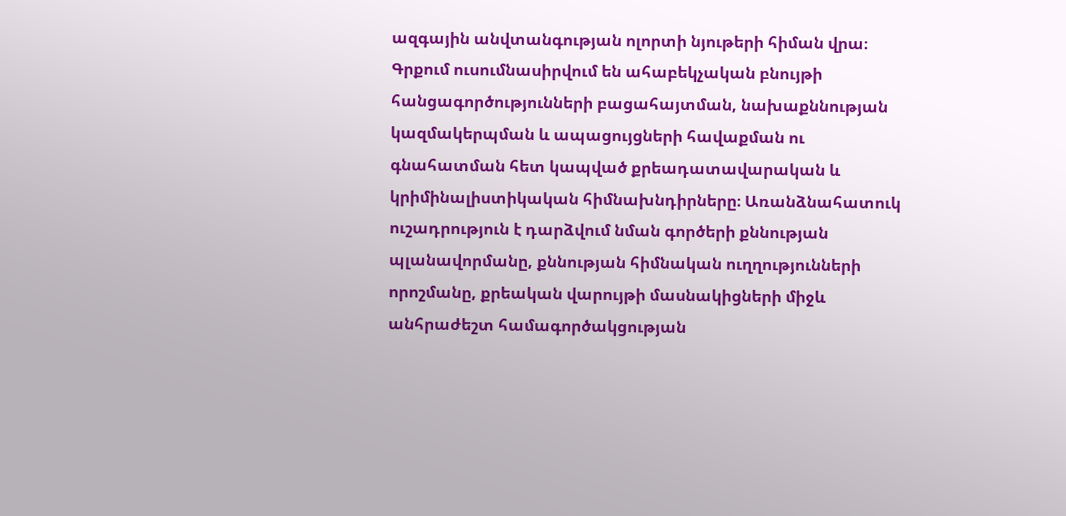ազգային անվտանգության ոլորտի նյութերի հիման վրա։ Գրքում ուսումնասիրվում են ահաբեկչական բնույթի հանցագործությունների բացահայտման, նախաքննության կազմակերպման և ապացույցների հավաքման ու գնահատման հետ կապված քրեադատավարական և կրիմինալիստիկական հիմնախնդիրները։ Առանձնահատուկ ուշադրություն է դարձվում նման գործերի քննության պլանավորմանը, քննության հիմնական ուղղությունների որոշմանը, քրեական վարույթի մասնակիցների միջև անհրաժեշտ համագործակցության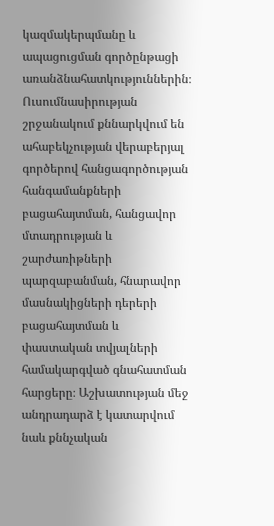կազմակերպմանը և ապացուցման գործընթացի առանձնահատկություններին։ Ուսումնասիրության շրջանակում քննարկվում են ահաբեկչության վերաբերյալ գործերով հանցագործության հանգամանքների բացահայտման, հանցավոր մտադրության և շարժառիթների պարզաբանման, հնարավոր մասնակիցների դերերի բացահայտման և փաստական տվյալների համակարգված գնահատման հարցերը։ Աշխատության մեջ անդրադարձ է կատարվում նաև քննչական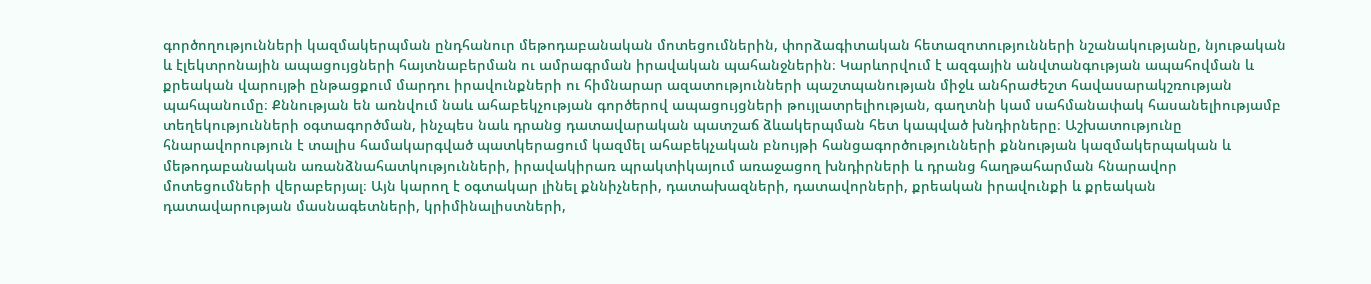գործողությունների կազմակերպման ընդհանուր մեթոդաբանական մոտեցումներին, փորձագիտական հետազոտությունների նշանակությանը, նյութական և էլեկտրոնային ապացույցների հայտնաբերման ու ամրագրման իրավական պահանջներին։ Կարևորվում է ազգային անվտանգության ապահովման և քրեական վարույթի ընթացքում մարդու իրավունքների ու հիմնարար ազատությունների պաշտպանության միջև անհրաժեշտ հավասարակշռության պահպանումը։ Քննության են առնվում նաև ահաբեկչության գործերով ապացույցների թույլատրելիության, գաղտնի կամ սահմանափակ հասանելիությամբ տեղեկությունների օգտագործման, ինչպես նաև դրանց դատավարական պատշաճ ձևակերպման հետ կապված խնդիրները։ Աշխատությունը հնարավորություն է տալիս համակարգված պատկերացում կազմել ահաբեկչական բնույթի հանցագործությունների քննության կազմակերպական և մեթոդաբանական առանձնահատկությունների, իրավակիրառ պրակտիկայում առաջացող խնդիրների և դրանց հաղթահարման հնարավոր մոտեցումների վերաբերյալ։ Այն կարող է օգտակար լինել քննիչների, դատախազների, դատավորների, քրեական իրավունքի և քրեական դատավարության մասնագետների, կրիմինալիստների,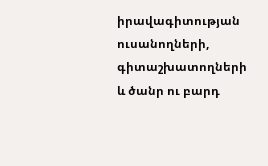իրավագիտության ուսանողների, գիտաշխատողների և ծանր ու բարդ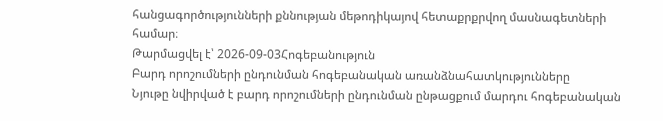հանցագործությունների քննության մեթոդիկայով հետաքրքրվող մասնագետների համար։
Թարմացվել է՝ 2026-09-03Հոգեբանություն
Բարդ որոշումների ընդունման հոգեբանական առանձնահատկությունները
Նյութը նվիրված է բարդ որոշումների ընդունման ընթացքում մարդու հոգեբանական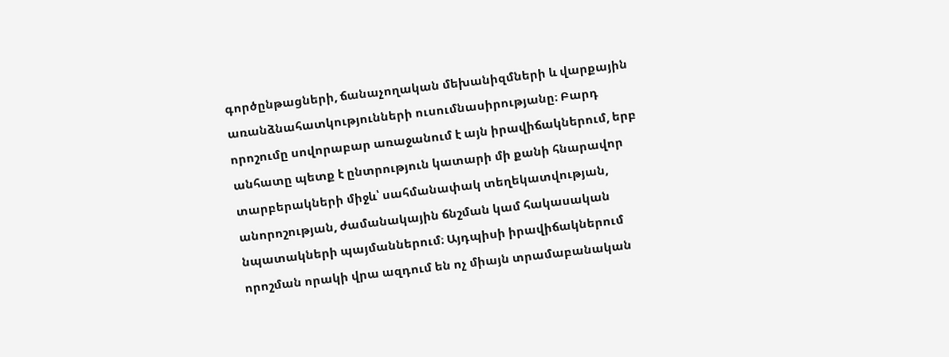գործընթացների, ճանաչողական մեխանիզմների և վարքային առանձնահատկությունների ուսումնասիրությանը։ Բարդ որոշումը սովորաբար առաջանում է այն իրավիճակներում, երբ անհատը պետք է ընտրություն կատարի մի քանի հնարավոր տարբերակների միջև՝ սահմանափակ տեղեկատվության, անորոշության, ժամանակային ճնշման կամ հակասական նպատակների պայմաններում։ Այդպիսի իրավիճակներում որոշման որակի վրա ազդում են ոչ միայն տրամաբանական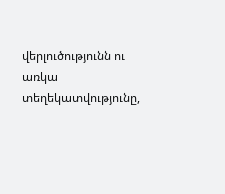վերլուծությունն ու առկա տեղեկատվությունը,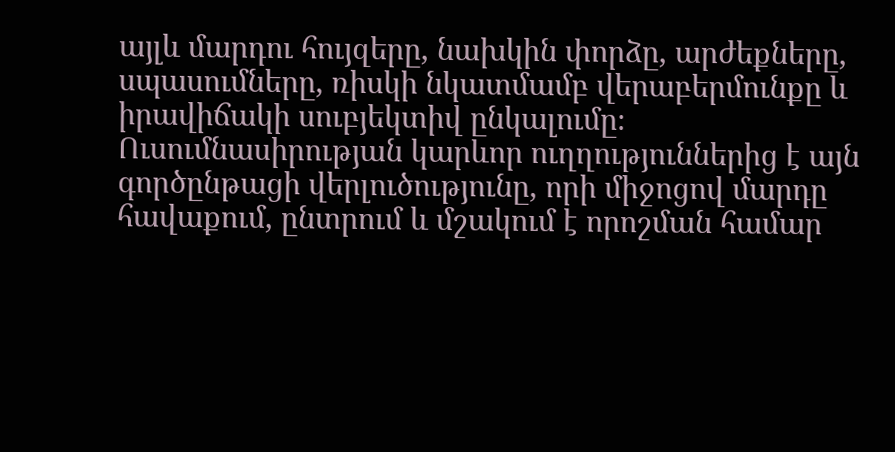այլև մարդու հույզերը, նախկին փորձը, արժեքները, սպասումները, ռիսկի նկատմամբ վերաբերմունքը և իրավիճակի սուբյեկտիվ ընկալումը։ Ուսումնասիրության կարևոր ուղղություններից է այն գործընթացի վերլուծությունը, որի միջոցով մարդը հավաքում, ընտրում և մշակում է որոշման համար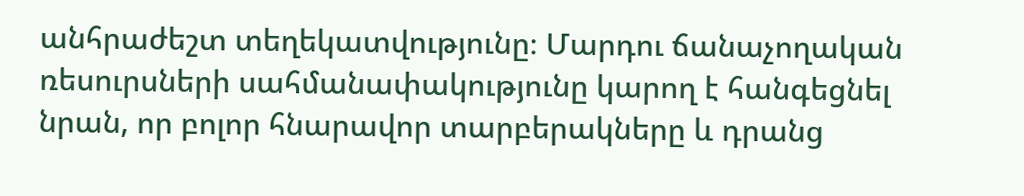անհրաժեշտ տեղեկատվությունը։ Մարդու ճանաչողական ռեսուրսների սահմանափակությունը կարող է հանգեցնել նրան, որ բոլոր հնարավոր տարբերակները և դրանց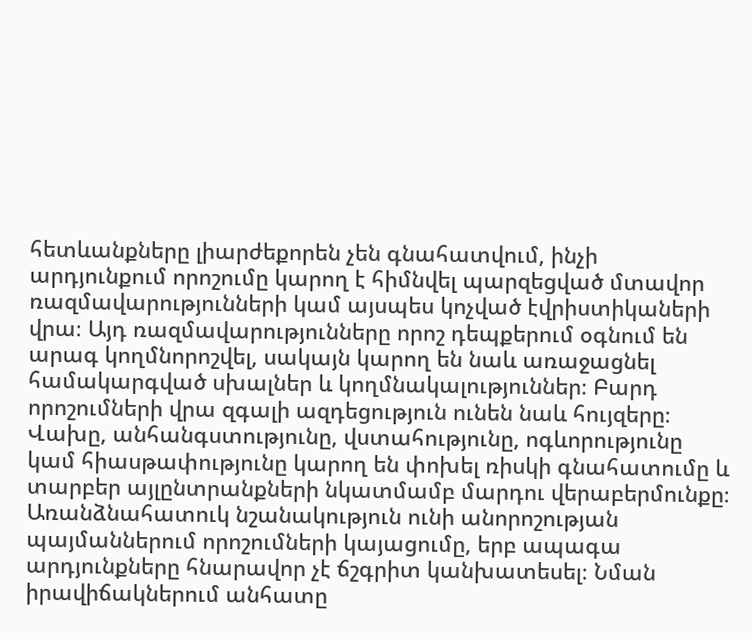հետևանքները լիարժեքորեն չեն գնահատվում, ինչի արդյունքում որոշումը կարող է հիմնվել պարզեցված մտավոր ռազմավարությունների կամ այսպես կոչված էվրիստիկաների վրա։ Այդ ռազմավարությունները որոշ դեպքերում օգնում են արագ կողմնորոշվել, սակայն կարող են նաև առաջացնել համակարգված սխալներ և կողմնակալություններ։ Բարդ որոշումների վրա զգալի ազդեցություն ունեն նաև հույզերը։ Վախը, անհանգստությունը, վստահությունը, ոգևորությունը կամ հիասթափությունը կարող են փոխել ռիսկի գնահատումը և տարբեր այլընտրանքների նկատմամբ մարդու վերաբերմունքը։ Առանձնահատուկ նշանակություն ունի անորոշության պայմաններում որոշումների կայացումը, երբ ապագա արդյունքները հնարավոր չէ ճշգրիտ կանխատեսել։ Նման իրավիճակներում անհատը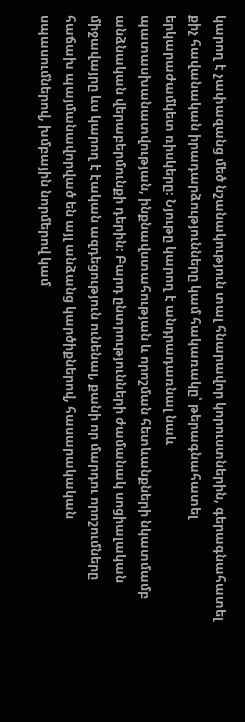կարող է չափազանց մեծ նշանակություն տալ հնարավոր կորուստներին, գերագնահատել քիչ հավանական իրադարձությունները կամ հակառակը՝ թերագնահատել երկարաժամկետ ռիսկերը։ Նյութը կարող է անդրադառնալ նաև պատասխանատվության, ինքնավստահության և որոշման հետևանքների նկատմամբ անձնական վերաբերմունքի դերին։ Բարդ ընտրությունների ժամանակ սոցիալական միջավայրը ևս կարող է էական ազդեցություն ունենալ, քանի որ մարդու որոշումները հաճախ պայմանավորված են այլ անձանց կարծիքներով, հասարակական սպասումներով, խմբային նորմերով կամ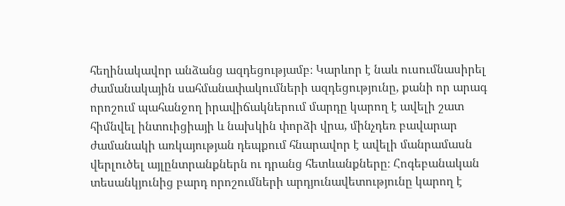հեղինակավոր անձանց ազդեցությամբ։ Կարևոր է նաև ուսումնասիրել ժամանակային սահմանափակումների ազդեցությունը, քանի որ արագ որոշում պահանջող իրավիճակներում մարդը կարող է ավելի շատ հիմնվել ինտուիցիայի և նախկին փորձի վրա, մինչդեռ բավարար ժամանակի առկայության դեպքում հնարավոր է ավելի մանրամասն վերլուծել այլընտրանքներն ու դրանց հետևանքները։ Հոգեբանական տեսանկյունից բարդ որոշումների արդյունավետությունը կարող է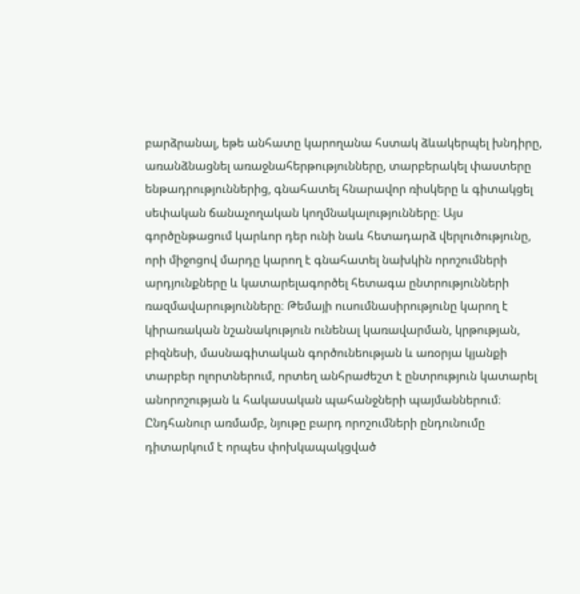բարձրանալ, եթե անհատը կարողանա հստակ ձևակերպել խնդիրը, առանձնացնել առաջնահերթությունները, տարբերակել փաստերը ենթադրություններից, գնահատել հնարավոր ռիսկերը և գիտակցել սեփական ճանաչողական կողմնակալությունները։ Այս գործընթացում կարևոր դեր ունի նաև հետադարձ վերլուծությունը, որի միջոցով մարդը կարող է գնահատել նախկին որոշումների արդյունքները և կատարելագործել հետագա ընտրությունների ռազմավարությունները։ Թեմայի ուսումնասիրությունը կարող է կիրառական նշանակություն ունենալ կառավարման, կրթության, բիզնեսի, մասնագիտական գործունեության և առօրյա կյանքի տարբեր ոլորտներում, որտեղ անհրաժեշտ է ընտրություն կատարել անորոշության և հակասական պահանջների պայմաններում։ Ընդհանուր առմամբ, նյութը բարդ որոշումների ընդունումը դիտարկում է որպես փոխկապակցված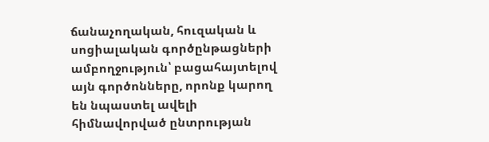ճանաչողական, հուզական և սոցիալական գործընթացների ամբողջություն՝ բացահայտելով այն գործոնները, որոնք կարող են նպաստել ավելի հիմնավորված ընտրության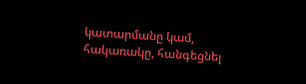կատարմանը կամ, հակառակը, հանգեցնել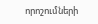որոշումների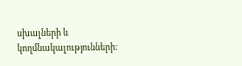սխալների և կողմնակալությունների։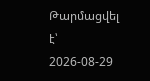Թարմացվել է՝ 2026-08-29